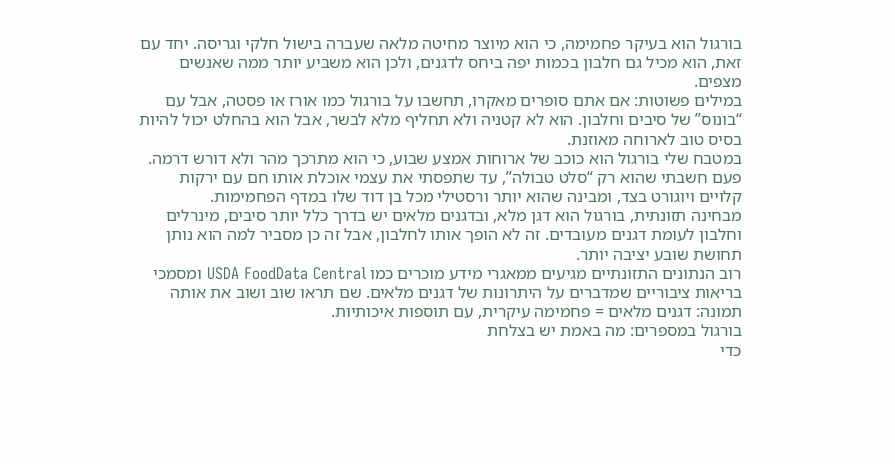בורגול הוא בעיקר פחמימה, כי הוא מיוצר מחיטה מלאה שעברה בישול חלקי וגריסה. יחד עם זאת, הוא מכיל גם חלבון בכמות יפה ביחס לדגנים, ולכן הוא משביע יותר ממה שאנשים מצפים.
במילים פשוטות: אם אתם סופרים מאקרו, תחשבו על בורגול כמו אורז או פסטה, אבל עם “בונוס” של סיבים וחלבון. הוא לא קטניה ולא תחליף מלא לבשר, אבל הוא בהחלט יכול להיות בסיס טוב לארוחה מאוזנת.
במטבח שלי בורגול הוא כוכב של ארוחות אמצע שבוע, כי הוא מתרכך מהר ולא דורש דרמה. פעם חשבתי שהוא רק “סלט טבולה”, עד שתפסתי את עצמי אוכלת אותו חם עם ירקות קלויים ויוגורט בצד, ומבינה שהוא יותר ורסטילי מכל בן דוד שלו במדף הפחמימות.
מבחינה תזונתית, בורגול הוא דגן מלא, ובדגנים מלאים יש בדרך כלל יותר סיבים, מינרלים וחלבון לעומת דגנים מעובדים. זה לא הופך אותו לחלבון, אבל זה כן מסביר למה הוא נותן תחושת שובע יציבה יותר.
רוב הנתונים התזונתיים מגיעים ממאגרי מידע מוכרים כמו USDA FoodData Central ומסמכי בריאות ציבוריים שמדברים על היתרונות של דגנים מלאים. שם תראו שוב ושוב את אותה תמונה: דגנים מלאים = פחמימה עיקרית, עם תוספות איכותיות.
בורגול במספרים: מה באמת יש בצלחת
כדי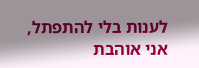לענות בלי להתפתל, אני אוהבת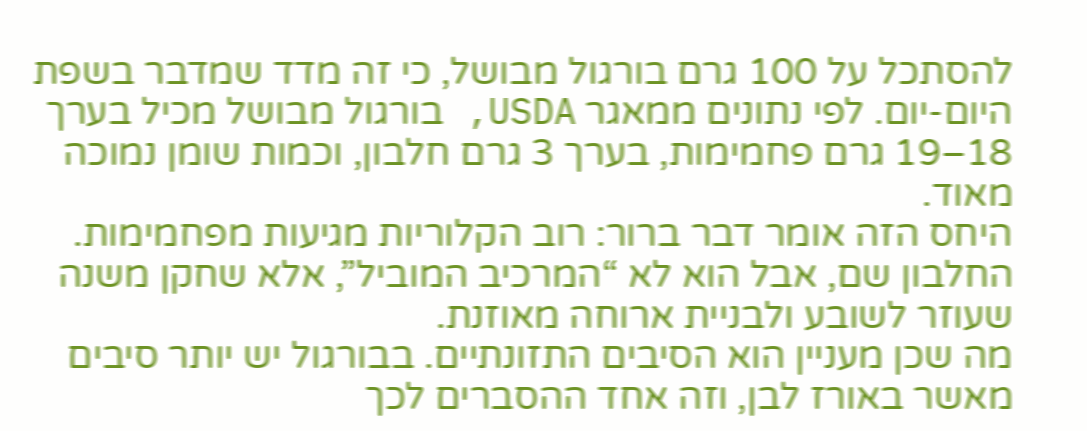להסתכל על 100 גרם בורגול מבושל, כי זה מדד שמדבר בשפת היום-יום. לפי נתונים ממאגר USDA, בורגול מבושל מכיל בערך 18–19 גרם פחמימות, בערך 3 גרם חלבון, וכמות שומן נמוכה מאוד.
היחס הזה אומר דבר ברור: רוב הקלוריות מגיעות מפחמימות. החלבון שם, אבל הוא לא “המרכיב המוביל”, אלא שחקן משנה שעוזר לשובע ולבניית ארוחה מאוזנת.
מה שכן מעניין הוא הסיבים התזונתיים. בבורגול יש יותר סיבים מאשר באורז לבן, וזה אחד ההסברים לכך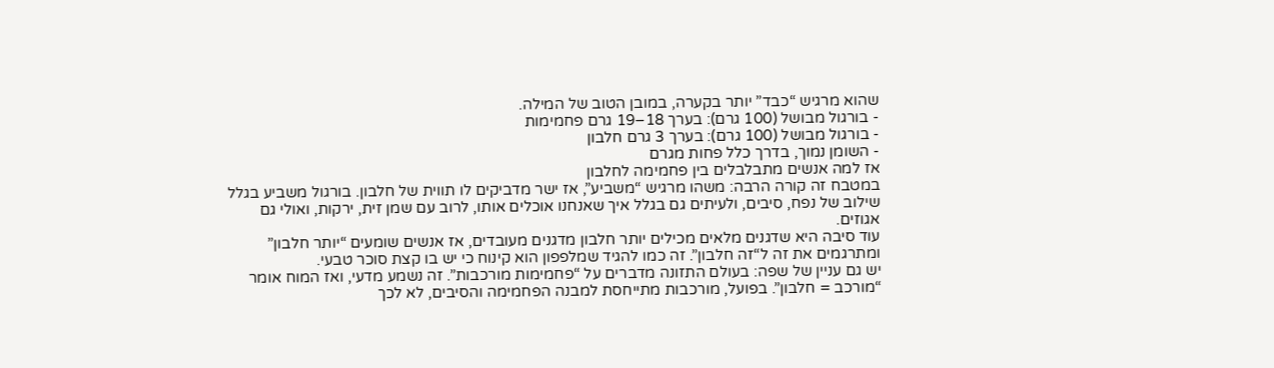שהוא מרגיש “כבד” יותר בקערה, במובן הטוב של המילה.
- בורגול מבושל (100 גרם): בערך 18–19 גרם פחמימות
- בורגול מבושל (100 גרם): בערך 3 גרם חלבון
- השומן נמוך, בדרך כלל פחות מגרם
אז למה אנשים מתבלבלים בין פחמימה לחלבון
במטבח זה קורה הרבה: משהו מרגיש “משביע”, אז ישר מדביקים לו תווית של חלבון. בורגול משביע בגלל שילוב של נפח, סיבים, ולעיתים גם בגלל איך שאנחנו אוכלים אותו, לרוב עם שמן זית, ירקות, ואולי גם אגוזים.
עוד סיבה היא שדגנים מלאים מכילים יותר חלבון מדגנים מעובדים, אז אנשים שומעים “יותר חלבון” ומתרגמים את זה ל“זה חלבון”. זה כמו להגיד שמלפפון הוא קינוח כי יש בו קצת סוכר טבעי.
יש גם עניין של שפה: בעולם התזונה מדברים על “פחמימות מורכבות”. זה נשמע מדעי, ואז המוח אומר “מורכב = חלבון”. בפועל, מורכבות מתייחסת למבנה הפחמימה והסיבים, לא לכך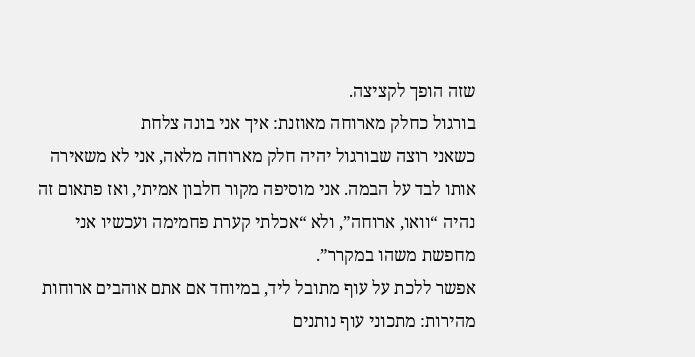שזה הופך לקציצה.
בורגול כחלק מארוחה מאוזנת: איך אני בונה צלחת
כשאני רוצה שבורגול יהיה חלק מארוחה מלאה, אני לא משאירה אותו לבד על הבמה. אני מוסיפה מקור חלבון אמיתי, ואז פתאום זה נהיה “וואו, ארוחה”, ולא “אכלתי קערת פחמימה ועכשיו אני מחפשת משהו במקרר”.
אפשר ללכת על עוף מתובל ליד, במיוחד אם אתם אוהבים ארוחות מהירות: מתכוני עוף נותנים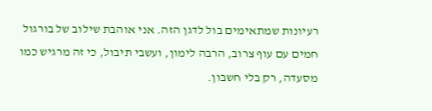רעיונות שמתאימים בול לדגן הזה. אני אוהבת שילוב של בורגול חמים עם עוף צרוב, הרבה לימון, ועשבי תיבול, כי זה מרגיש כמו מסעדה, רק בלי חשבון.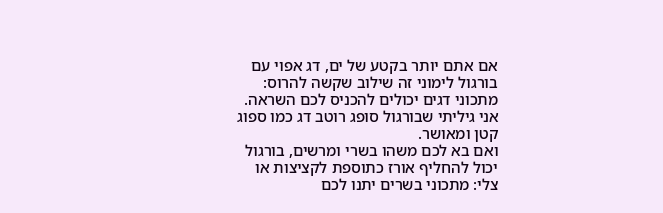אם אתם יותר בקטע של ים, דג אפוי עם בורגול לימוני זה שילוב שקשה להרוס: מתכוני דגים יכולים להכניס לכם השראה. אני גיליתי שבורגול סופג רוטב דג כמו ספוג קטן ומאושר.
ואם בא לכם משהו בשרי ומרשים, בורגול יכול להחליף אורז כתוספת לקציצות או צלי: מתכוני בשרים יתנו לכם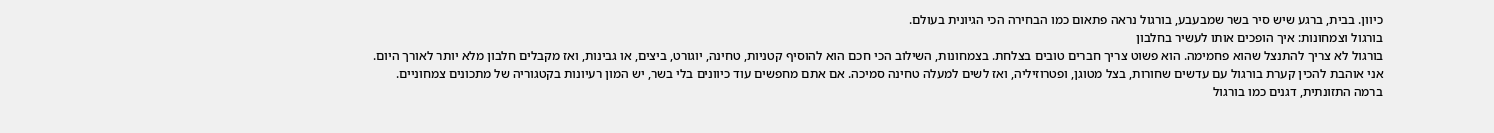כיוון. בבית, ברגע שיש סיר בשר שמבעבע, בורגול נראה פתאום כמו הבחירה הכי הגיונית בעולם.
בורגול וצמחונות: איך הופכים אותו לעשיר בחלבון
בורגול לא צריך להתנצל שהוא פחמימה. הוא פשוט צריך חברים טובים בצלחת. בצמחונות, השילוב הכי חכם הוא להוסיף קטניות, טחינה, יוגורט, ביצים, או גבינות, ואז מקבלים חלבון מלא יותר לאורך היום.
אני אוהבת להכין קערת בורגול עם עדשים שחורות, בצל מטוגן, ופטרוזיליה, ואז לשים למעלה טחינה סמיכה. אם אתם מחפשים עוד כיוונים בלי בשר, יש המון רעיונות בקטגוריה של מתכונים צמחוניים.
ברמה התזונתית, דגנים כמו בורגול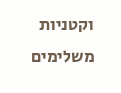וקטניות משלימים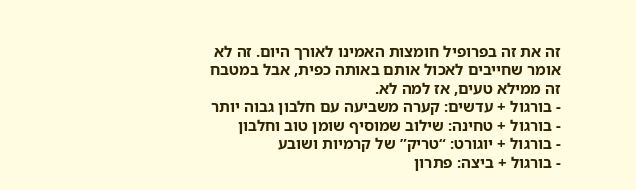זה את זה בפרופיל חומצות האמינו לאורך היום. זה לא אומר שחייבים לאכול אותם באותה כפית, אבל במטבח זה ממילא טעים, אז למה לא.
- בורגול + עדשים: קערה משביעה עם חלבון גבוה יותר
- בורגול + טחינה: שילוב שמוסיף שומן טוב וחלבון
- בורגול + יוגורט: “טריק” של קרמיות ושובע
- בורגול + ביצה: פתרון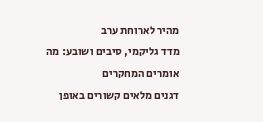מהיר לארוחת ערב
מדד גליקמי, סיבים ושובע: מה אומרים המחקרים
דגנים מלאים קשורים באופן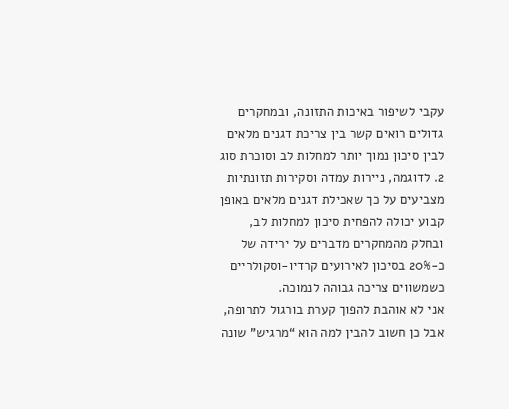עקבי לשיפור באיכות התזונה, ובמחקרים גדולים רואים קשר בין צריכת דגנים מלאים לבין סיכון נמוך יותר למחלות לב וסוכרת סוג 2. לדוגמה, ניירות עמדה וסקירות תזונתיות מצביעים על כך שאכילת דגנים מלאים באופן קבוע יכולה להפחית סיכון למחלות לב, ובחלק מהמחקרים מדברים על ירידה של כ-20% בסיכון לאירועים קרדיו-וסקולריים כשמשווים צריכה גבוהה לנמוכה.
אני לא אוהבת להפוך קערת בורגול לתרופה, אבל כן חשוב להבין למה הוא “מרגיש” שונה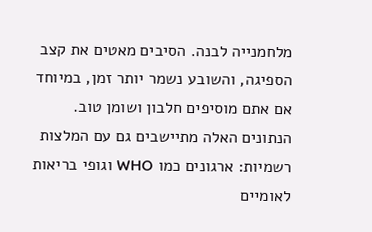מלחמנייה לבנה. הסיבים מאטים את קצב הספיגה, והשובע נשמר יותר זמן, במיוחד אם אתם מוסיפים חלבון ושומן טוב.
הנתונים האלה מתיישבים גם עם המלצות רשמיות: ארגונים כמו WHO וגופי בריאות לאומיים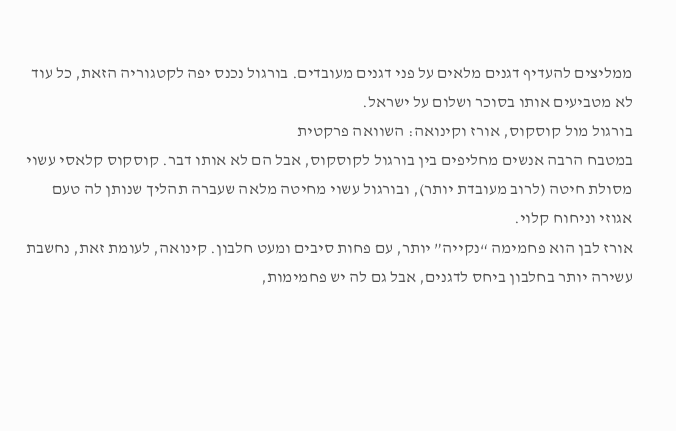ממליצים להעדיף דגנים מלאים על פני דגנים מעובדים. בורגול נכנס יפה לקטגוריה הזאת, כל עוד לא מטביעים אותו בסוכר ושלום על ישראל.
בורגול מול קוסקוס, אורז וקינואה: השוואה פרקטית
במטבח הרבה אנשים מחליפים בין בורגול לקוסקוס, אבל הם לא אותו דבר. קוסקוס קלאסי עשוי מסולת חיטה (לרוב מעובדת יותר), ובורגול עשוי מחיטה מלאה שעברה תהליך שנותן לה טעם אגוזי וניחוח קלוי.
אורז לבן הוא פחמימה “נקייה” יותר, עם פחות סיבים ומעט חלבון. קינואה, לעומת זאת, נחשבת עשירה יותר בחלבון ביחס לדגנים, אבל גם לה יש פחמימות,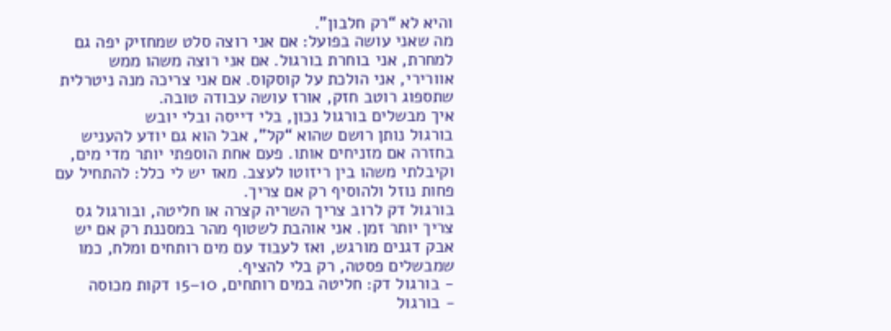והיא לא “רק חלבון”.
מה שאני עושה בפועל: אם אני רוצה סלט שמחזיק יפה גם למחרת, אני בוחרת בורגול. אם אני רוצה משהו ממש אוורירי, אני הולכת על קוסקוס. אם אני צריכה מנה ניטרלית שתספוג רוטב חזק, אורז עושה עבודה טובה.
איך מבשלים בורגול נכון, בלי דייסה ובלי יובש
בורגול נותן רושם שהוא “קל”, אבל הוא גם יודע להעניש בחזרה אם מזניחים אותו. פעם אחת הוספתי יותר מדי מים, וקיבלתי משהו בין ריזוטו לעצב. מאז יש לי כלל: להתחיל עם פחות נוזל ולהוסיף רק אם צריך.
בורגול דק לרוב צריך השריה קצרה או חליטה, ובורגול גס צריך יותר זמן. אני אוהבת לשטוף מהר במסננת רק אם יש אבק דגנים מורגש, ואז לעבוד עם מים רותחים ומלח, כמו שמבשלים פסטה, רק בלי להציף.
- בורגול דק: חליטה במים רותחים, 10–15 דקות מכוסה
- בורגול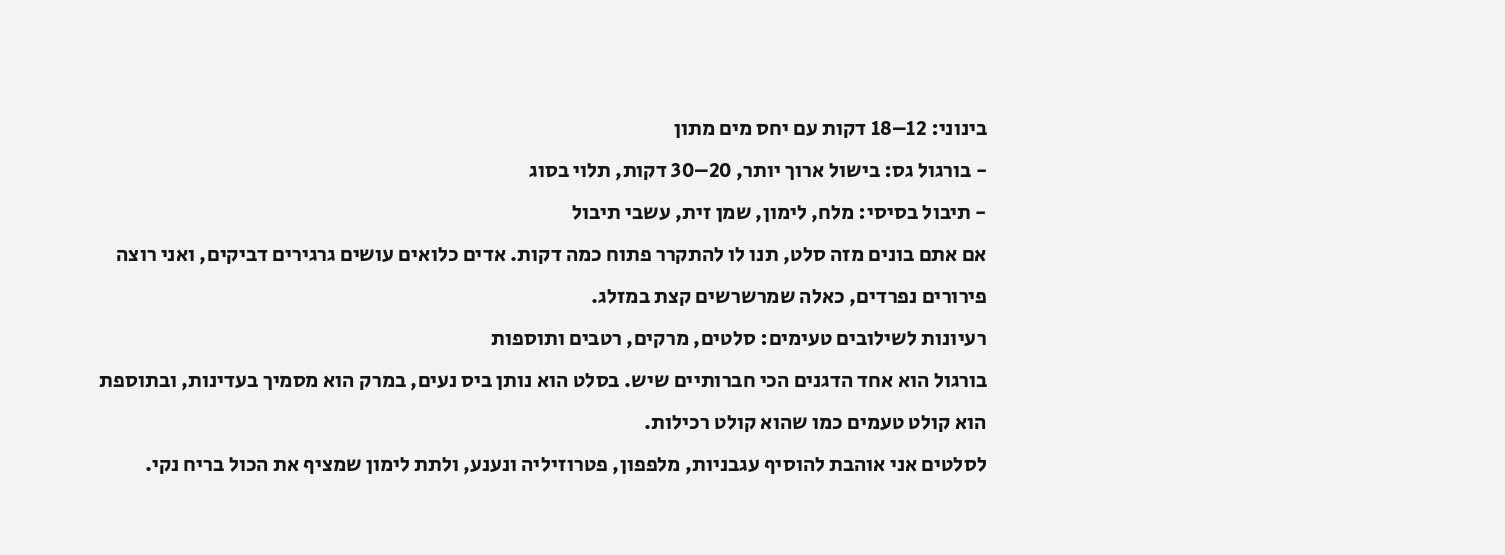בינוני: 12–18 דקות עם יחס מים מתון
- בורגול גס: בישול ארוך יותר, 20–30 דקות, תלוי בסוג
- תיבול בסיסי: מלח, לימון, שמן זית, עשבי תיבול
אם אתם בונים מזה סלט, תנו לו להתקרר פתוח כמה דקות. אדים כלואים עושים גרגירים דביקים, ואני רוצה פירורים נפרדים, כאלה שמרשרשים קצת במזלג.
רעיונות לשילובים טעימים: סלטים, מרקים, רטבים ותוספות
בורגול הוא אחד הדגנים הכי חברותיים שיש. בסלט הוא נותן ביס נעים, במרק הוא מסמיך בעדינות, ובתוספת הוא קולט טעמים כמו שהוא קולט רכילות.
לסלטים אני אוהבת להוסיף עגבניות, מלפפון, פטרוזיליה ונענע, ולתת לימון שמציף את הכול בריח נקי.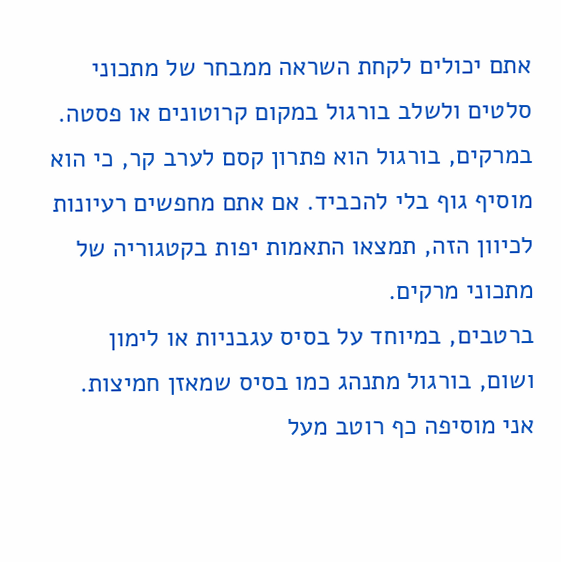אתם יכולים לקחת השראה ממבחר של מתכוני סלטים ולשלב בורגול במקום קרוטונים או פסטה.
במרקים, בורגול הוא פתרון קסם לערב קר, כי הוא מוסיף גוף בלי להכביד. אם אתם מחפשים רעיונות לכיוון הזה, תמצאו התאמות יפות בקטגוריה של מתכוני מרקים.
ברטבים, במיוחד על בסיס עגבניות או לימון ושום, בורגול מתנהג כמו בסיס שמאזן חמיצות. אני מוסיפה כף רוטב מעל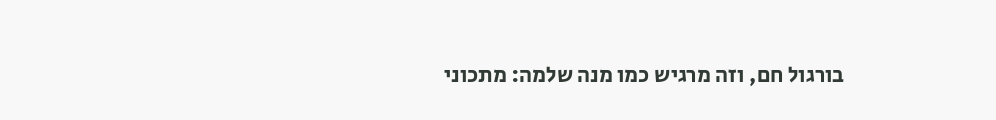בורגול חם, וזה מרגיש כמו מנה שלמה: מתכוני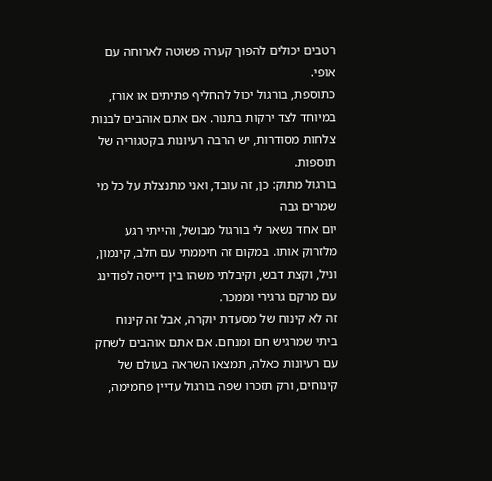רטבים יכולים להפוך קערה פשוטה לארוחה עם אופי.
כתוספת, בורגול יכול להחליף פתיתים או אורז, במיוחד לצד ירקות בתנור. אם אתם אוהבים לבנות צלחות מסודרות, יש הרבה רעיונות בקטגוריה של תוספות.
בורגול מתוק: כן, זה עובד, ואני מתנצלת על כל מי שמרים גבה
יום אחד נשאר לי בורגול מבושל, והייתי רגע מלזרוק אותו. במקום זה חיממתי עם חלב, קינמון, וניל, וקצת דבש, וקיבלתי משהו בין דייסה לפודינג עם מרקם גרגירי וממכר.
זה לא קינוח של מסעדת יוקרה, אבל זה קינוח ביתי שמרגיש חם ומנחם. אם אתם אוהבים לשחק עם רעיונות כאלה, תמצאו השראה בעולם של קינוחים, ורק תזכרו שפה בורגול עדיין פחמימה,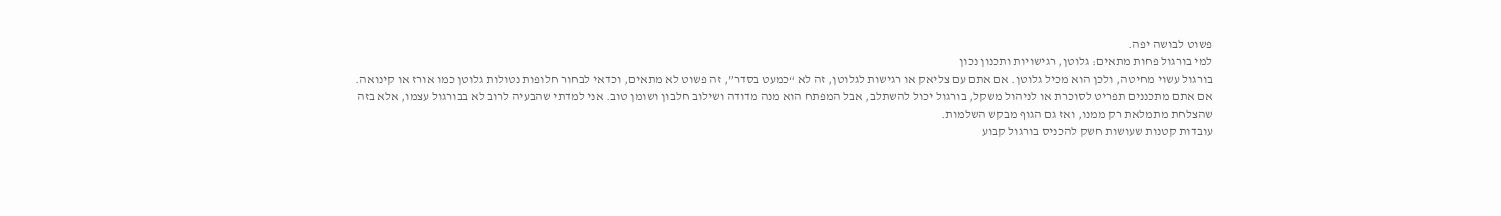פשוט לבושה יפה.
למי בורגול פחות מתאים: גלוטן, רגישויות ותכנון נכון
בורגול עשוי מחיטה, ולכן הוא מכיל גלוטן. אם אתם עם צליאק או רגישות לגלוטן, זה לא “כמעט בסדר”, זה פשוט לא מתאים, וכדאי לבחור חלופות נטולות גלוטן כמו אורז או קינואה.
אם אתם מתכננים תפריט לסוכרת או לניהול משקל, בורגול יכול להשתלב, אבל המפתח הוא מנה מדודה ושילוב חלבון ושומן טוב. אני למדתי שהבעיה לרוב לא בבורגול עצמו, אלא בזה שהצלחת מתמלאת רק ממנו, ואז גם הגוף מבקש השלמות.
עובדות קטנות שעושות חשק להכניס בורגול קבוע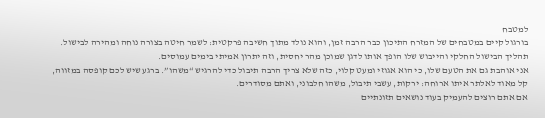למטבח
בורגול קיים במטבחים של המזרח התיכון כבר הרבה זמן, והוא נולד מתוך חשיבה פרקטית: לשמר חיטה בצורה נוחה ומהירה לבישול. תהליך הבישול החלקי והייבוש שלו הופך אותו לדגן שמוכן מהר יחסית, וזה יתרון אמיתי בימים עמוסים.
אני אוהבת גם את הטעם שלו, כי הוא אגוזי ומעט קלוי, כזה שלא צריך הרבה תיבול כדי להרגיש “משהו”. ברגע שיש לכם קופסה במזווה, קל מאוד לאלתר איתו ארוחה: ירקות, עשבי תיבול, משהו חלבוני, ואתם מסודרים.
אם אתם רוצים להעמיק בעוד נושאים תזונתיים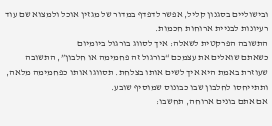ובישוליים בסגנון קליל, אפשר לדפדף במדור של מגזין אוכל ולמצוא שם עוד רעיונות לבניית ארוחות חכמות.
התשובה הפרקטית לשאלה: איך לסווג בורגול ביומיום
כשאתם שואלים את עצמכם “בורגול זה פחמימה או חלבון”, התשובה שעוזרת באמת היא איך לשים אותו בצלחת. תסווגו אותו כפחמימה מלאה, ותתייחסו לחלבון שבו כבונוס שמוסיף שובע.
אם אתם בונים ארוחה, תחשבו: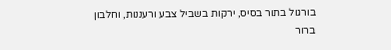בורגול בתור בסיס, ירקות בשביל צבע ורעננות, וחלבון ברור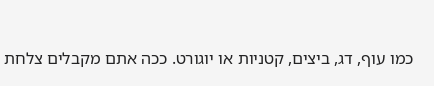כמו עוף, דג, ביצים, קטניות או יוגורט. ככה אתם מקבלים צלחת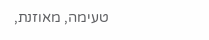טעימה, מאוזנת,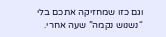וגם כזו שמחזיקה אתכם בלי “נשנוש נקמה” שעה אחרי.